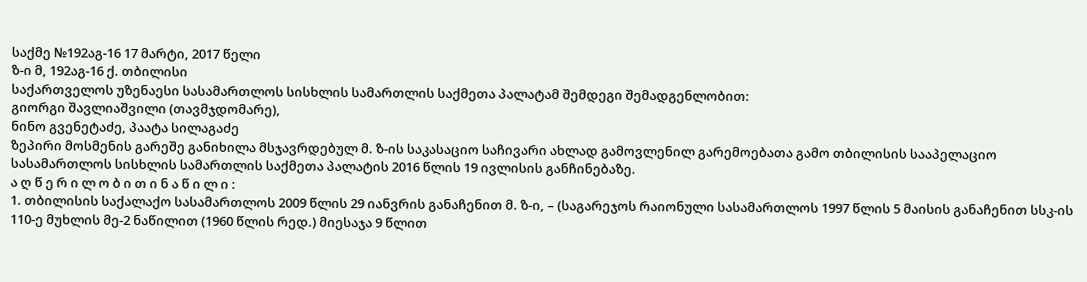საქმე №192აგ-16 17 მარტი, 2017 წელი
ზ-ი მ, 192აგ-16 ქ. თბილისი
საქართველოს უზენაესი სასამართლოს სისხლის სამართლის საქმეთა პალატამ შემდეგი შემადგენლობით:
გიორგი შავლიაშვილი (თავმჯდომარე),
ნინო გვენეტაძე, პაატა სილაგაძე
ზეპირი მოსმენის გარეშე განიხილა მსჯავრდებულ მ. ზ-ის საკასაციო საჩივარი ახლად გამოვლენილ გარემოებათა გამო თბილისის სააპელაციო სასამართლოს სისხლის სამართლის საქმეთა პალატის 2016 წლის 19 ივლისის განჩინებაზე.
ა ღ წ ე რ ი ლ ო ბ ი თ ი ნ ა წ ი ლ ი :
1. თბილისის საქალაქო სასამართლოს 2009 წლის 29 იანვრის განაჩენით მ. ზ-ი, – (საგარეჯოს რაიონული სასამართლოს 1997 წლის 5 მაისის განაჩენით სსკ-ის 110-ე მუხლის მე-2 ნაწილით (1960 წლის რედ.) მიესაჯა 9 წლით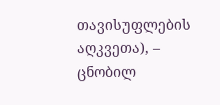თავისუფლების აღკვეთა), – ცნობილ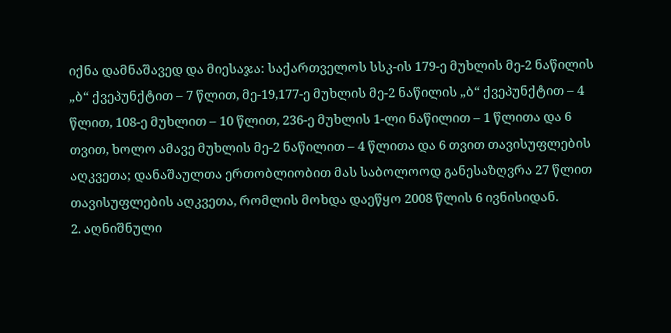იქნა დამნაშავედ და მიესაჯა: საქართველოს სსკ-ის 179-ე მუხლის მე-2 ნაწილის „ბ“ ქვეპუნქტით – 7 წლით, მე-19,177-ე მუხლის მე-2 ნაწილის „ბ“ ქვეპუნქტით – 4 წლით, 108-ე მუხლით – 10 წლით, 236-ე მუხლის 1-ლი ნაწილით – 1 წლითა და 6 თვით, ხოლო ამავე მუხლის მე-2 ნაწილით – 4 წლითა და 6 თვით თავისუფლების აღკვეთა; დანაშაულთა ერთობლიობით მას საბოლოოდ განესაზღვრა 27 წლით თავისუფლების აღკვეთა, რომლის მოხდა დაეწყო 2008 წლის 6 ივნისიდან.
2. აღნიშნული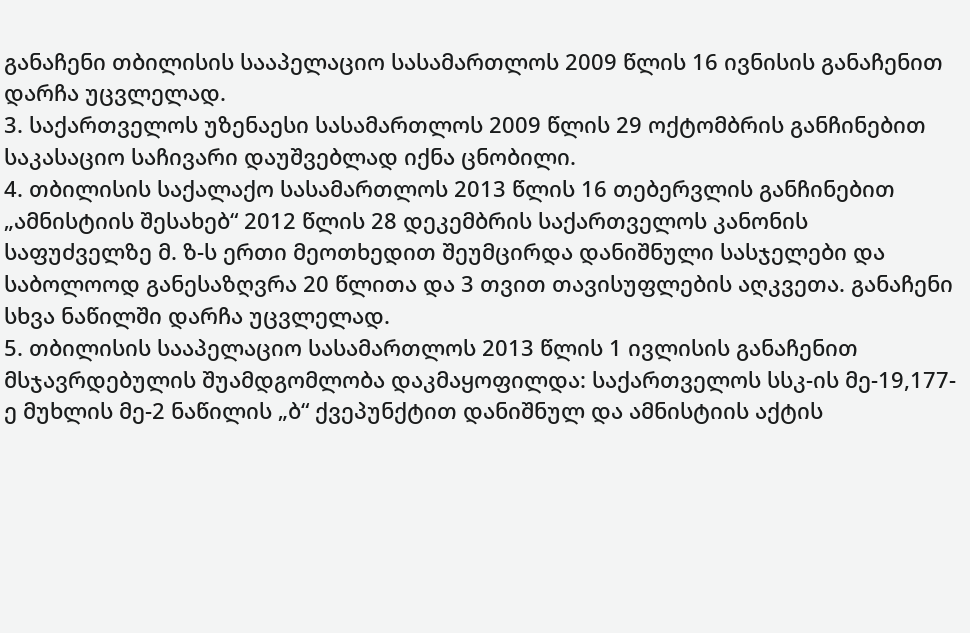განაჩენი თბილისის სააპელაციო სასამართლოს 2009 წლის 16 ივნისის განაჩენით დარჩა უცვლელად.
3. საქართველოს უზენაესი სასამართლოს 2009 წლის 29 ოქტომბრის განჩინებით საკასაციო საჩივარი დაუშვებლად იქნა ცნობილი.
4. თბილისის საქალაქო სასამართლოს 2013 წლის 16 თებერვლის განჩინებით „ამნისტიის შესახებ“ 2012 წლის 28 დეკემბრის საქართველოს კანონის საფუძველზე მ. ზ-ს ერთი მეოთხედით შეუმცირდა დანიშნული სასჯელები და საბოლოოდ განესაზღვრა 20 წლითა და 3 თვით თავისუფლების აღკვეთა. განაჩენი სხვა ნაწილში დარჩა უცვლელად.
5. თბილისის სააპელაციო სასამართლოს 2013 წლის 1 ივლისის განაჩენით მსჯავრდებულის შუამდგომლობა დაკმაყოფილდა: საქართველოს სსკ-ის მე-19,177-ე მუხლის მე-2 ნაწილის „ბ“ ქვეპუნქტით დანიშნულ და ამნისტიის აქტის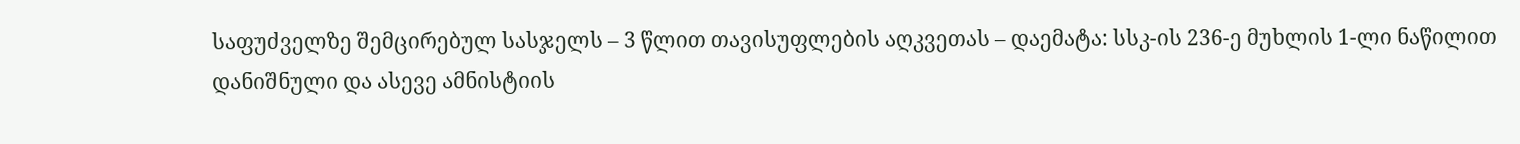საფუძველზე შემცირებულ სასჯელს – 3 წლით თავისუფლების აღკვეთას – დაემატა: სსკ-ის 236-ე მუხლის 1-ლი ნაწილით დანიშნული და ასევე ამნისტიის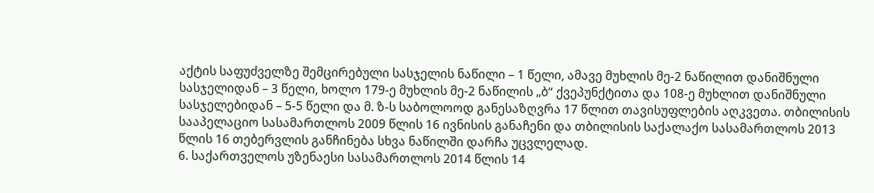აქტის საფუძველზე შემცირებული სასჯელის ნაწილი – 1 წელი, ამავე მუხლის მე-2 ნაწილით დანიშნული სასჯელიდან – 3 წელი, ხოლო 179-ე მუხლის მე-2 ნაწილის „ბ“ ქვეპუნქტითა და 108-ე მუხლით დანიშნული სასჯელებიდან – 5-5 წელი და მ. ზ-ს საბოლოოდ განესაზღვრა 17 წლით თავისუფლების აღკვეთა. თბილისის სააპელაციო სასამართლოს 2009 წლის 16 ივნისის განაჩენი და თბილისის საქალაქო სასამართლოს 2013 წლის 16 თებერვლის განჩინება სხვა ნაწილში დარჩა უცვლელად.
6. საქართველოს უზენაესი სასამართლოს 2014 წლის 14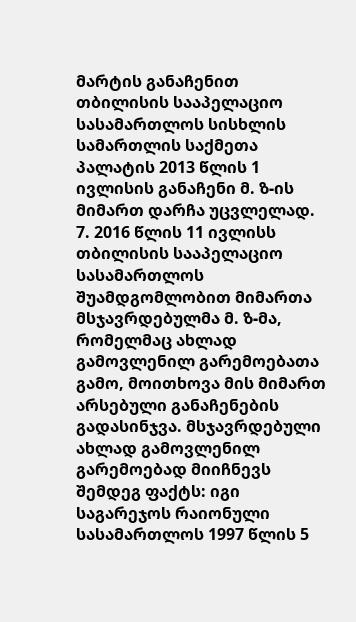მარტის განაჩენით თბილისის სააპელაციო სასამართლოს სისხლის სამართლის საქმეთა პალატის 2013 წლის 1 ივლისის განაჩენი მ. ზ-ის მიმართ დარჩა უცვლელად.
7. 2016 წლის 11 ივლისს თბილისის სააპელაციო სასამართლოს შუამდგომლობით მიმართა მსჯავრდებულმა მ. ზ-მა, რომელმაც ახლად გამოვლენილ გარემოებათა გამო, მოითხოვა მის მიმართ არსებული განაჩენების გადასინჯვა. მსჯავრდებული ახლად გამოვლენილ გარემოებად მიიჩნევს შემდეგ ფაქტს: იგი საგარეჯოს რაიონული სასამართლოს 1997 წლის 5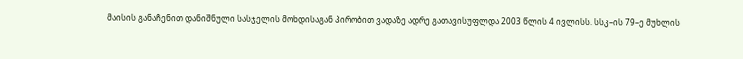მაისის განაჩენით დანიშნული სასჯელის მოხდისაგან პირობით ვადაზე ადრე გათავისუფლდა 2003 წლის 4 ივლისს. სსკ–ის 79–ე მუხლის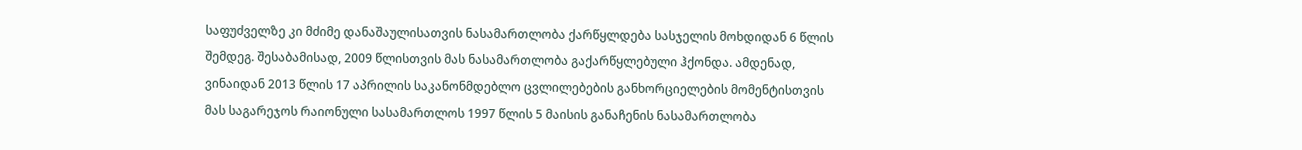საფუძველზე კი მძიმე დანაშაულისათვის ნასამართლობა ქარწყლდება სასჯელის მოხდიდან 6 წლის შემდეგ. შესაბამისად, 2009 წლისთვის მას ნასამართლობა გაქარწყლებული ჰქონდა. ამდენად, ვინაიდან 2013 წლის 17 აპრილის საკანონმდებლო ცვლილებების განხორციელების მომენტისთვის მას საგარეჯოს რაიონული სასამართლოს 1997 წლის 5 მაისის განაჩენის ნასამართლობა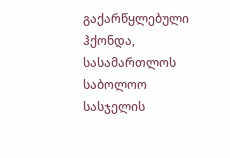გაქარწყლებული ჰქონდა, სასამართლოს საბოლოო სასჯელის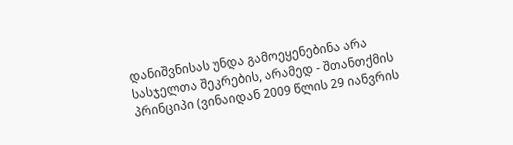დანიშვნისას უნდა გამოეყენებინა არა სასჯელთა შეკრების, არამედ - შთანთქმის პრინციპი (ვინაიდან 2009 წლის 29 იანვრის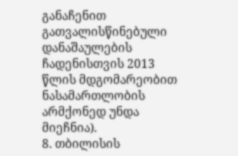განაჩენით გათვალისწინებული დანაშაულების ჩადენისთვის 2013 წლის მდგომარეობით ნასამართლობის არმქონედ უნდა მიეჩნია).
8. თბილისის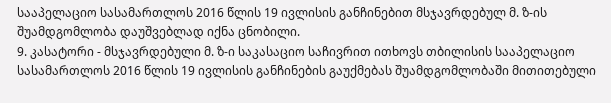სააპელაციო სასამართლოს 2016 წლის 19 ივლისის განჩინებით მსჯავრდებულ მ. ზ-ის შუამდგომლობა დაუშვებლად იქნა ცნობილი.
9. კასატორი - მსჯავრდებული მ. ზ-ი საკასაციო საჩივრით ითხოვს თბილისის სააპელაციო სასამართლოს 2016 წლის 19 ივლისის განჩინების გაუქმებას შუამდგომლობაში მითითებული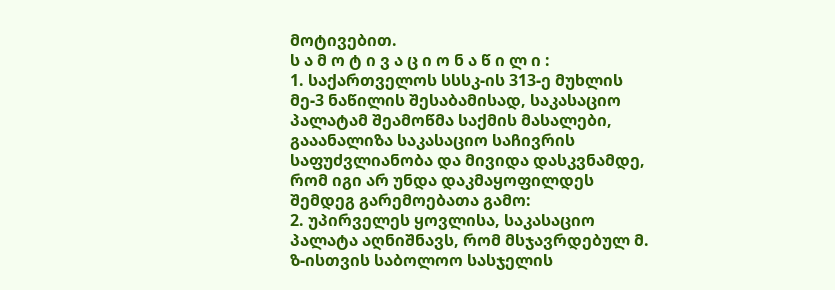მოტივებით.
ს ა მ ო ტ ი ვ ა ც ი ო ნ ა წ ი ლ ი :
1. საქართველოს სსსკ-ის 313-ე მუხლის მე-3 ნაწილის შესაბამისად, საკასაციო პალატამ შეამოწმა საქმის მასალები, გააანალიზა საკასაციო საჩივრის საფუძვლიანობა და მივიდა დასკვნამდე, რომ იგი არ უნდა დაკმაყოფილდეს შემდეგ გარემოებათა გამო:
2. უპირველეს ყოვლისა, საკასაციო პალატა აღნიშნავს, რომ მსჯავრდებულ მ. ზ-ისთვის საბოლოო სასჯელის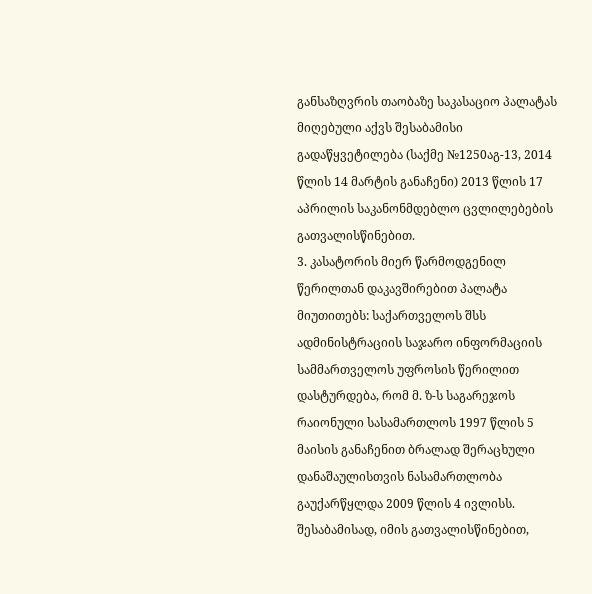განსაზღვრის თაობაზე საკასაციო პალატას მიღებული აქვს შესაბამისი გადაწყვეტილება (საქმე №1250აგ-13, 2014 წლის 14 მარტის განაჩენი) 2013 წლის 17 აპრილის საკანონმდებლო ცვლილებების გათვალისწინებით.
3. კასატორის მიერ წარმოდგენილ წერილთან დაკავშირებით პალატა მიუთითებს: საქართველოს შსს ადმინისტრაციის საჯარო ინფორმაციის სამმართველოს უფროსის წერილით დასტურდება, რომ მ. ზ-ს საგარეჯოს რაიონული სასამართლოს 1997 წლის 5 მაისის განაჩენით ბრალად შერაცხული დანაშაულისთვის ნასამართლობა გაუქარწყლდა 2009 წლის 4 ივლისს. შესაბამისად, იმის გათვალისწინებით,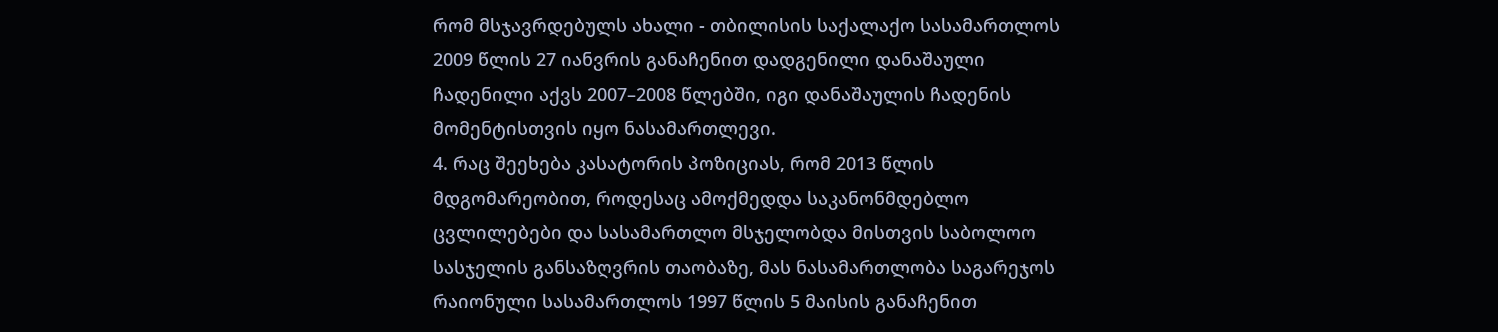რომ მსჯავრდებულს ახალი - თბილისის საქალაქო სასამართლოს 2009 წლის 27 იანვრის განაჩენით დადგენილი დანაშაული ჩადენილი აქვს 2007–2008 წლებში, იგი დანაშაულის ჩადენის მომენტისთვის იყო ნასამართლევი.
4. რაც შეეხება კასატორის პოზიციას, რომ 2013 წლის მდგომარეობით, როდესაც ამოქმედდა საკანონმდებლო ცვლილებები და სასამართლო მსჯელობდა მისთვის საბოლოო სასჯელის განსაზღვრის თაობაზე, მას ნასამართლობა საგარეჯოს რაიონული სასამართლოს 1997 წლის 5 მაისის განაჩენით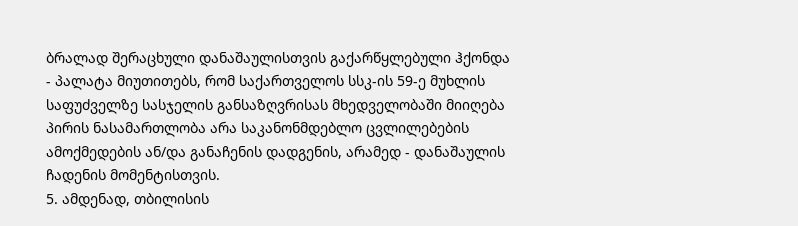ბრალად შერაცხული დანაშაულისთვის გაქარწყლებული ჰქონდა - პალატა მიუთითებს, რომ საქართველოს სსკ-ის 59-ე მუხლის საფუძველზე სასჯელის განსაზღვრისას მხედველობაში მიიღება პირის ნასამართლობა არა საკანონმდებლო ცვლილებების ამოქმედების ან/და განაჩენის დადგენის, არამედ - დანაშაულის ჩადენის მომენტისთვის.
5. ამდენად, თბილისის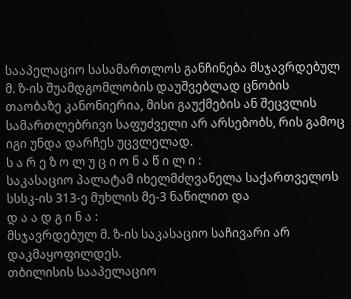სააპელაციო სასამართლოს განჩინება მსჯავრდებულ მ. ზ-ის შუამდგომლობის დაუშვებლად ცნობის თაობაზე კანონიერია, მისი გაუქმების ან შეცვლის სამართლებრივი საფუძველი არ არსებობს, რის გამოც იგი უნდა დარჩეს უცვლელად.
ს ა რ ე ზ ო ლ უ ც ი ო ნ ა წ ი ლ ი :
საკასაციო პალატამ იხელმძღვანელა საქართველოს სსსკ-ის 313-ე მუხლის მე-3 ნაწილით და
დ ა ა დ გ ი ნ ა :
მსჯავრდებულ მ. ზ-ის საკასაციო საჩივარი არ დაკმაყოფილდეს.
თბილისის სააპელაციო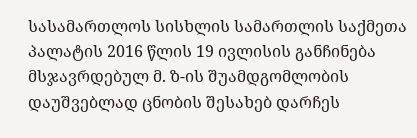სასამართლოს სისხლის სამართლის საქმეთა პალატის 2016 წლის 19 ივლისის განჩინება მსჯავრდებულ მ. ზ-ის შუამდგომლობის დაუშვებლად ცნობის შესახებ დარჩეს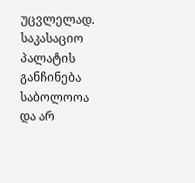უცვლელად.
საკასაციო პალატის განჩინება საბოლოოა და არ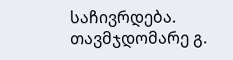საჩივრდება.
თავმჯდომარე გ.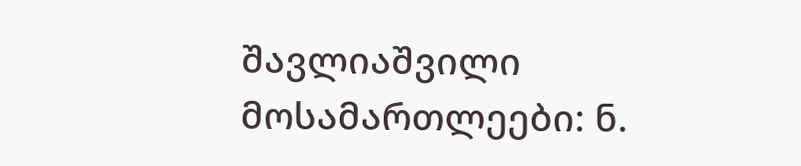შავლიაშვილი
მოსამართლეები: ნ.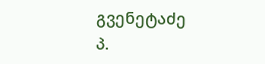გვენეტაძე
პ.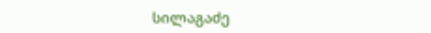სილაგაძე